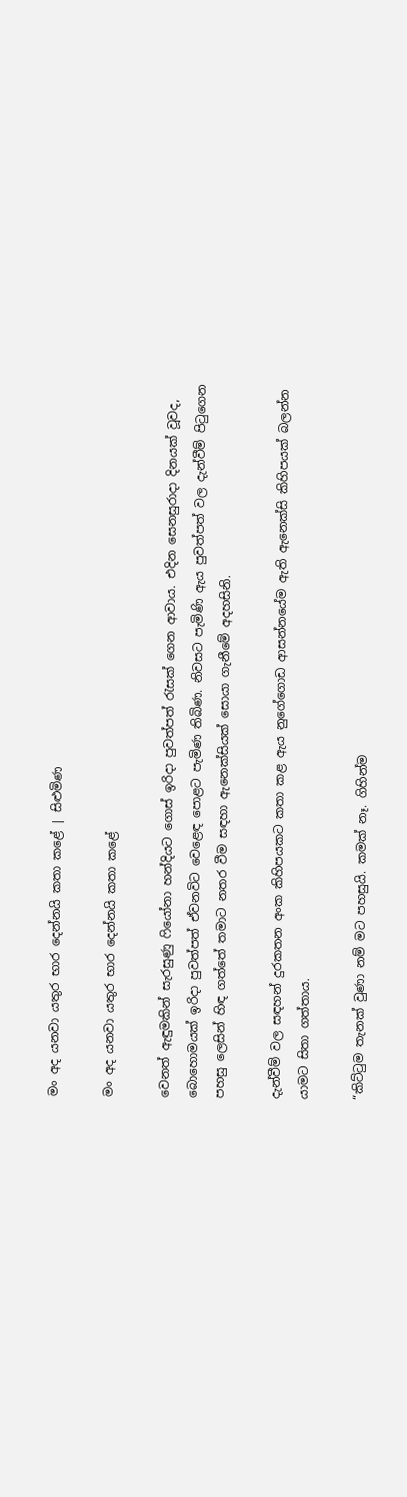මං අද යනවා යතුර භාර දෙන්නයි කතා කළේ | සිළුමිණ

මං අද යනවා යතුර භාර දෙන්නයි කතා කළේ

වෙනත් ඇඳුමකින් සැරසුණු ෆියෝනා හන්දියට ගොස් ඉරිදා පුවත්පත් රැසක් ගෙන ආවාය. එදින සෙනසුරාදා දිනයක් වූවද, බොහොමයක් ඉරිදා පුවත්පත් ඒවනවිට වෙළෙඳ පොළට පැමිණ තිබිණ. නිවසට පැමිණි ඇය පුවත්පත් වල දැන්වීම් පිටුගෙන පහසු ලෙසින් හිඳ ගත්තේ තමාට නතර වීම සඳහා ඇනෙක්සියක් සොයා ගැනීමේ අදහසිනි.

දැන්වීම් වල සඳහන් දුරකතන අංක කිහිපයකට කතා කළ ඇය නුගේගොඩ ආසන්නයේම ඇති ඇනෙක්සි කිහිපයක් බලන්න යාමට සිතා ගත්තාය.

“කිට්ටුම තැනක් වුණා නම් මට පහසුයි. කමක් නෑ. ගිහින්ම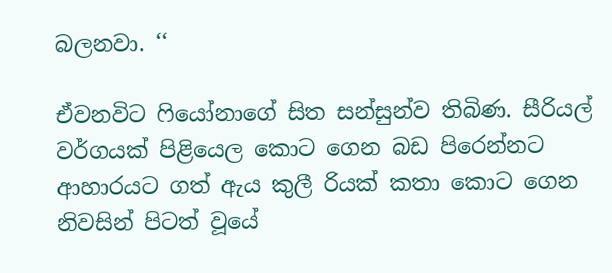බලනවා. ‘‘

ඒවනවිට ෆියෝනාගේ සිත සන්සුන්ව තිබිණ. සීරියල් වර්ගයක් පිළියෙල කොට ගෙන බඩ පිරෙන්නට ආහාරයට ගත් ඇය කුලී රියක් කතා කොට ගෙන නිවසින් පිටත් වූයේ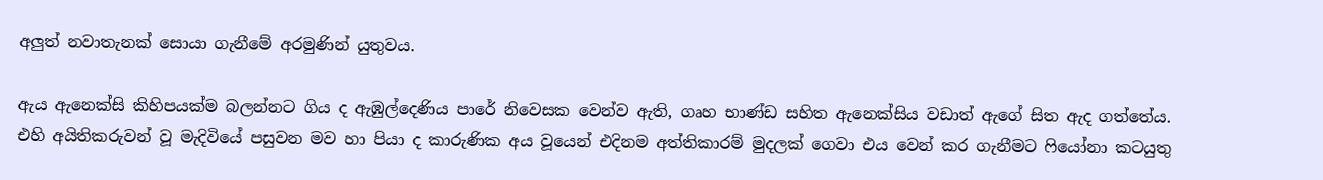අලුත් නවාතැනක් සොයා ගැනීමේ අරමුණින් යුතුවය.

ඇය ඇනෙක්සි කිහිපයක්ම බලන්නට ගිය ද ඇඹුල්දෙණිය පාරේ නිවෙසක වෙන්ව ඇති, ගෘහ භාණ්ඩ සහිත ඇනෙක්සිය වඩාත් ඇගේ සිත ඇද ගත්තේය. එහි අයිතිකරුවන් වූ මැදිවියේ පසුවන මව හා පියා ද කාරුණික අය වූයෙන් එදිනම අත්තිකාරම් මුදලක් ගෙවා එය වෙන් කර ගැනීමට ෆියෝනා කටයුතු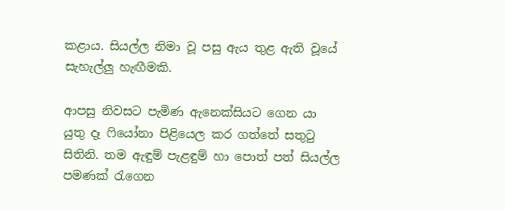කළාය. සියල්ල නිමා වූ පසු ඇය තුළ ඇති වූයේ සැහැල්ලු හැඟීමකි.

ආපසු නිවසට පැමිණ ඇනෙක්සියට ගෙන යා යුතු දෑ ෆියෝනා පිළියෙල කර ගත්තේ සතුටු සිතිනි. තම ඇඳුම් පැළඳුම් හා පොත් පත් සියල්ල පමණක් රැගෙන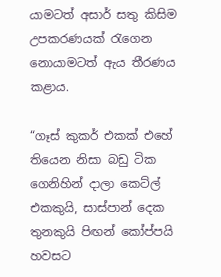යාමටත් අසාර් සතු කිසිම උපකරණයක් රැගෙන නොයාමටත් ඇය තීරණය කළාය.

“ගෑස් කුකර් එකක් එහේ තියෙන නිසා බඩු ටික ගෙනිහින් දාලා කෙට්ල් එකකුයි, සාස්පාන් දෙක තුනකුයි පිඟන් කෝප්පයි හවසට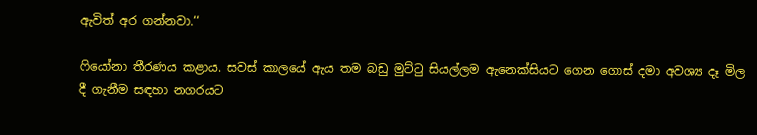ඇවිත් අර ගන්නවා.‘‘

ෆියෝනා තීරණය කළාය. සවස් කාලයේ ඇය තම බඩු මුට්ටු සියල්ලම ඇනෙක්සියට ගෙන ගොස් දමා අවශ්‍ය දෑ මිල දී ගැනීම සඳහා නගරයට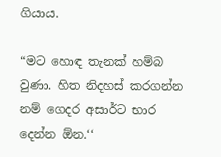ගියාය.

“මට හොඳ තැනක් හම්බ වුණා. හිත නිදහස් කරගන්න නම් ගෙදර අසාර්ට භාර දෙන්න ඕන.‘‘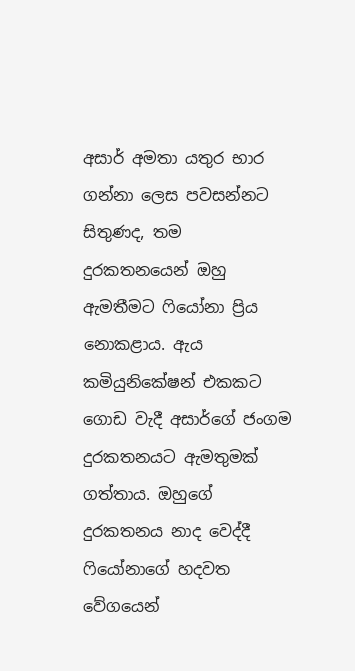අසාර් අමතා යතුර භාර ගන්නා ලෙස පවසන්නට සිතුණද, තම දුරකතනයෙන් ඔහු ඇමතීමට ෆියෝනා ප්‍රිය නොකළාය. ඇය කමියුනිකේෂන් එකකට ගොඩ වැදී අසාර්ගේ ජංගම දුරකතනයට ඇමතුමක් ගත්තාය. ඔහුගේ දුරකතනය නාද වෙද්දී ෆියෝනාගේ හදවත වේගයෙන්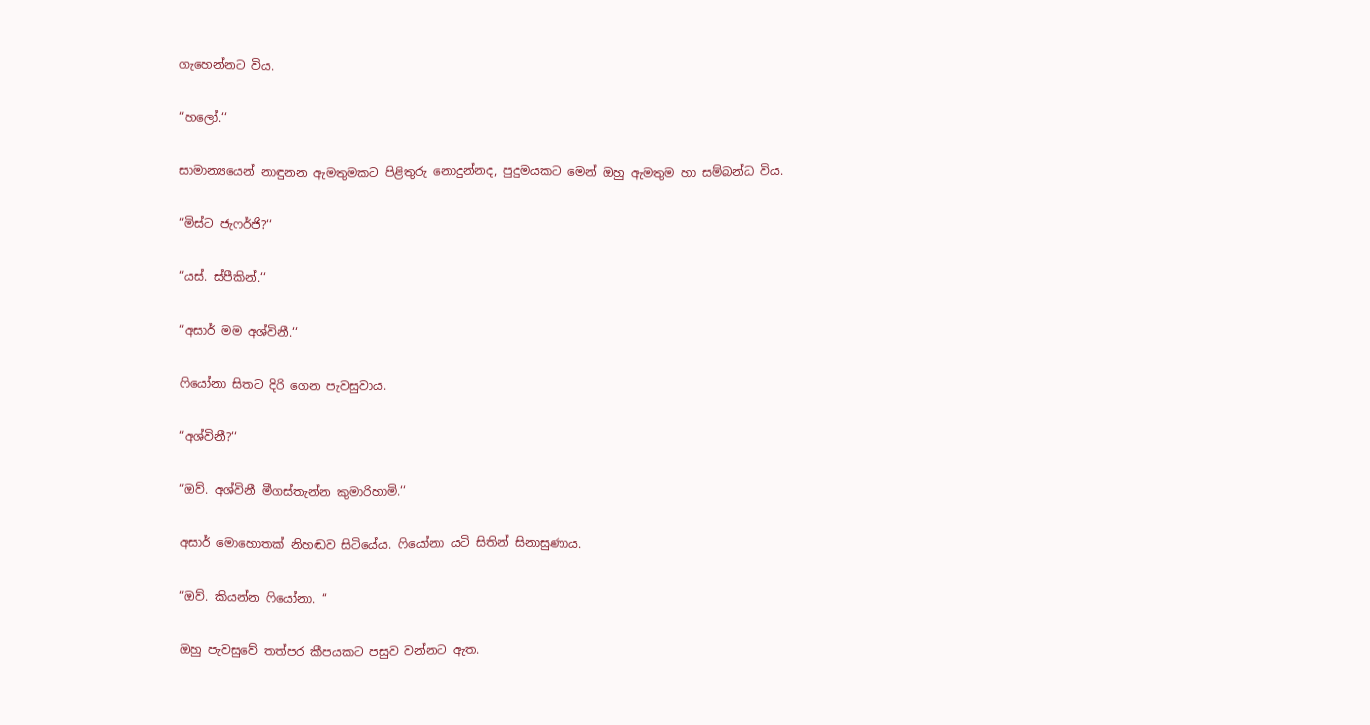ගැහෙන්නට විය.

“හලෝ.‘‘

සාමාන්‍යයෙන් නාඳුනන ඇමතුමකට පිළිතුරු නොදුන්නද, පුදුමයකට මෙන් ඔහු ඇමතුම හා සම්බන්ධ විය.

“මිස්ට ජැෆර්ජි?‘‘

“යස්. ස්පීකින්.‘‘

“අසාර් මම අශ්විනී.‘‘

ෆියෝනා සිතට දිරි ගෙන පැවසුවාය.

“අශ්විනී?‘‘

“ඔව්. අශ්විනී මීගස්තැන්න කුමාරිහාමි.‘‘

අසාර් මොහොතක් නිහඬව සිටියේය. ෆියෝනා යටි සිතින් සිනාසුණාය.

“ඔව්. කියන්න ෆියෝනා. ‘‘

ඔහු පැවසුවේ තත්පර කීපයකට පසුව වන්නට ඇත.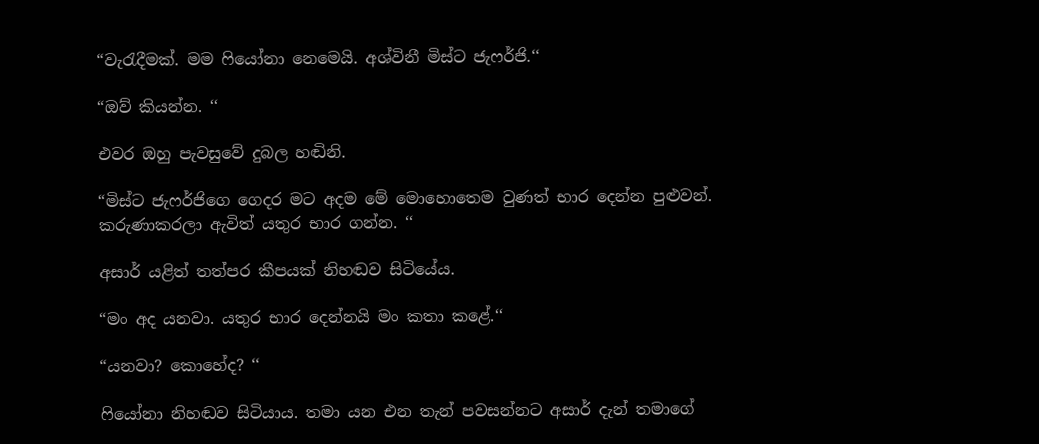“වැරැදීමක්. මම ෆියෝනා නෙමෙයි. අශ්විනී මිස්ට ජැෆර්ජි.‘‘

“ඔව් කියන්න. ‘‘

එවර ඔහු පැවසුවේ දුබල හඬිනි.

“මිස්ට ජැෆර්ජිගෙ ගෙදර මට අදම මේ මොහොතෙම වුණත් භාර දෙන්න පුළුවන්. කරුණාකරලා ඇවිත් යතුර භාර ගන්න. ‘‘

අසාර් යළිත් තත්පර කීපයක් නිහඬව සිටියේය.

“මං අද යනවා. යතුර භාර දෙන්නයි මං කතා කළේ.‘‘

“යනවා? කොහේද? ‘‘

ෆියෝනා නිහඬව සිටියාය. තමා යන එන තැන් පවසන්නට අසාර් දැන් තමාගේ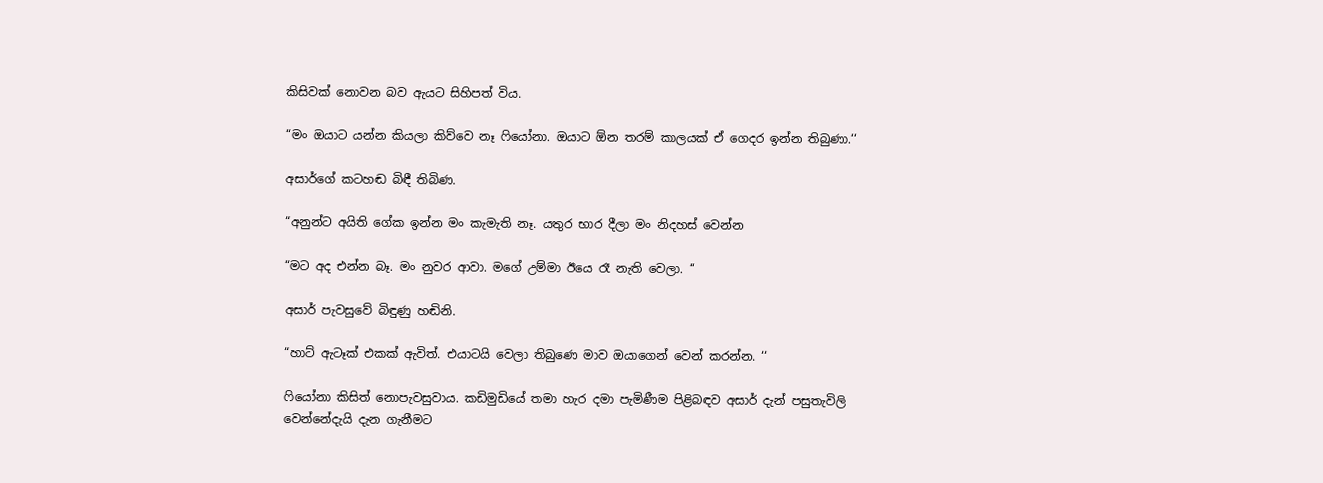කිසිවක් නොවන බව ඇයට සිහිපත් විය.

“මං ඔයාට යන්න කියලා කිව්වෙ නෑ ෆියෝනා. ඔයාට ඕන තරම් කාලයක් ඒ ගෙදර ඉන්න තිබුණා.‘‘

අසාර්ගේ කටහඬ බිඳී තිබිණ.

“අනුන්ට අයිති ගේක ඉන්න මං කැමැති නෑ. යතුර භාර දීලා මං නිදහස් වෙන්න

“මට අද එන්න බෑ. මං නුවර ආවා. මගේ උම්මා ඊයෙ රෑ නැති වෙලා. ‘‘

අසාර් පැවසුවේ බිඳුණු හඬිනි.

“හාට් ඇටෑක් එකක් ඇවිත්. එයාටයි වෙලා තිබුණෙ මාව ඔයාගෙන් වෙන් කරන්න. ‘‘

ෆියෝනා කිසිත් නොපැවසුවාය. කඩිමුඩියේ තමා හැර දමා පැමිණීම පිළිබඳව අසාර් දැන් පසුතැවිලි වෙන්නේදැයි දැන ගැනීමට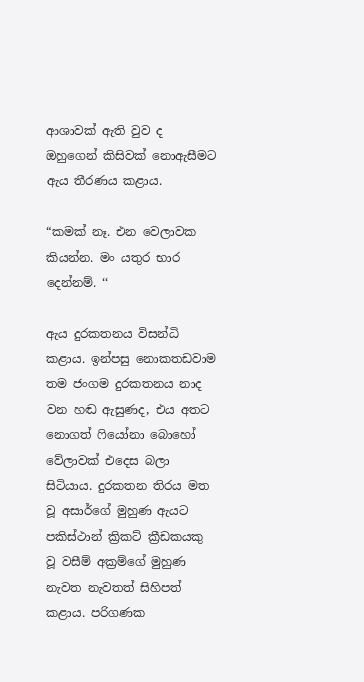ආශාවක් ඇති වුව ද ඔහුගෙන් කිසිවක් නොඇසීමට ඇය තීරණය කළාය.

“කමක් නෑ. එන වෙලාවක කියන්න. මං යතුර භාර දෙන්නම්. ‘‘

ඇය දුරකතනය විසන්ධි කළාය. ඉන්පසු නොකතඩවාම තම ජංගම දුරකතනය නාද වන හඬ ඇසුණද, එය අතට නොගත් ෆියෝනා බොහෝ වේලාවක් එදෙස බලා සිටියාය. දුරකතන තිරය මත වූ අසාර්ගේ මුහුණ ඇයට පකිස්ථාන් ක්‍රිකට් ක්‍රීඩකයකු වූ වසීම් අක්‍රම්ගේ මුහුණ නැවත නැවතත් සිහිපත් කළාය. පරිගණක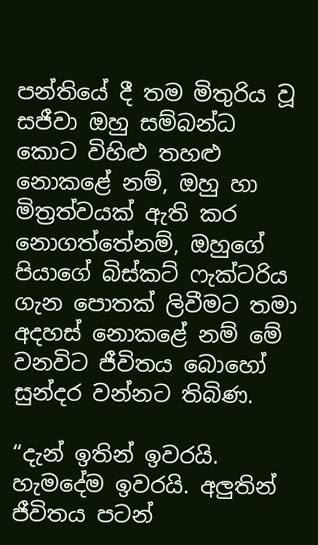පන්තියේ දී තම මිතුරිය වූ සජීවා ඔහු සම්බන්ධ කොට විහිළු තහළු නොකළේ නම්, ඔහු හා මිත්‍රත්වයක් ඇති කර නොගත්තේනම්, ඔහුගේ පියාගේ බිස්කට් ෆැක්ටරිය ගැන පොතක් ලිවීමට තමා අදහස් නොකළේ නම් මේ වනවිට ජීවිතය බොහෝ සුන්දර වන්නට තිබිණ.

“දැන් ඉතින් ඉවරයි. හැමදේම ඉවරයි. අලුතින් ජීවිතය පටන්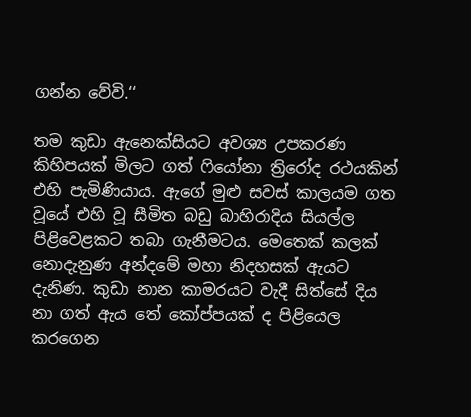ගන්න වේවි.‘‘

තම කුඩා ඇනෙක්සියට අවශ්‍ය උපකරණ කිහිපයක් මිලට ගත් ෆියෝනා ත්‍රිරෝද රථයකින් එහි පැමිණියාය. ඇගේ මුළු සවස් කාලයම ගත වූයේ එහි වූ සීමිත බඩු බාහිරාදිය සියල්ල පිළිවෙළකට තබා ගැනීමටය. මෙතෙක් කලක් නොදැනුණ අන්දමේ මහා නිදහසක් ඇයට දැනිණ. කුඩා නාන කාමරයට වැදී සිත්සේ දිය නා ගත් ඇය තේ කෝප්පයක් ද පිළියෙල කරගෙන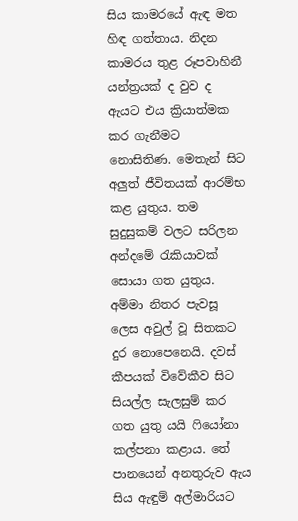සිය කාමරයේ ඇඳ මත හිඳ ගත්තාය. නිදන කාමරය තුළ රූපවාහිනී යන්ත්‍රයක් ද වුව ද ඇයට එය ක්‍රියාත්මක කර ගැනීමට නොසිතිණ. මෙතැන් සිට අලුත් ජීවිතයක් ආරම්භ කළ යුතුය. තම සුදුසුකම් වලට සරිලන අන්දමේ රැකියාවක් සොයා ගත යුතුය. අම්මා නිතර පැවසූ ලෙස අවුල් වූ සිතකට දුර නොපෙනෙයි. දවස් කීපයක් විවේකීව සිට සියල්ල සැලසුම් කර ගත යුතු යයි ෆියෝනා කල්පනා කළාය. තේ පානයෙන් අනතුරුව ඇය සිය ඇඳුම් අල්මාරියට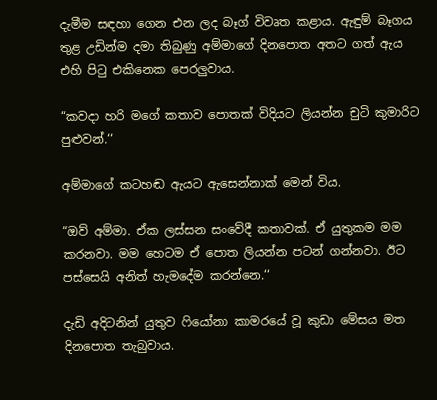දැමීම සඳහා ගෙන එන ලද බෑග් විවෘත කළාය. ඇඳුම් බෑගය තුළ උඩින්ම දමා තිබුණු අම්මාගේ දිනපොත අතට ගත් ඇය එහි පිටු එකිනෙක පෙරලුවාය.

“කවදා හරි මගේ කතාව පොතක් විදියට ලියන්න චුටි කුමාරිට පුළුවන්.‘‘

අම්මාගේ කටහඬ ඇයට ඇසෙන්නාක් මෙන් විය.

“ඔව් අම්මා. ඒක ලස්සන සංවේදී කතාවක්. ඒ යුතුකම මම කරනවා. මම හෙටම ඒ පොත ලියන්න පටන් ගන්නවා. ඊට පස්සෙයි අනිත් හැමදේම කරන්නෙ.‘‘

දැඩි අදිටනින් යුතුව ෆියෝනා කාමරයේ වූ කුඩා මේසය මත දිනපොත තැබුවාය.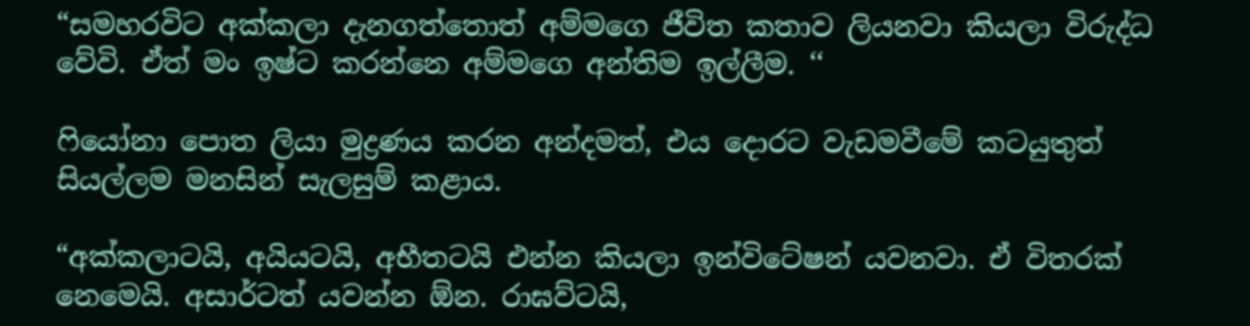“සමහරවිට අක්කලා දැනගත්තොත් අම්මගෙ ජීවිත කතාව ලියනවා කියලා විරුද්ධ වේවි. ඒත් මං ඉෂ්ට කරන්නෙ අම්මගෙ අන්තිම ඉල්ලීම. ‘‘

ෆියෝනා පොත ලියා මුද්‍රණය කරන අන්දමත්, එය දොරට වැඩමවීමේ කටයුතුත් සියල්ලම මනසින් සැලසුම් කළාය.

“අක්කලාටයි, අයියටයි, අභීතටයි එන්න කියලා ඉන්විටේෂන් යවනවා. ඒ විතරක් නෙමෙයි. අසාර්ටත් යවන්න ඕන. රාඝව්ටයි,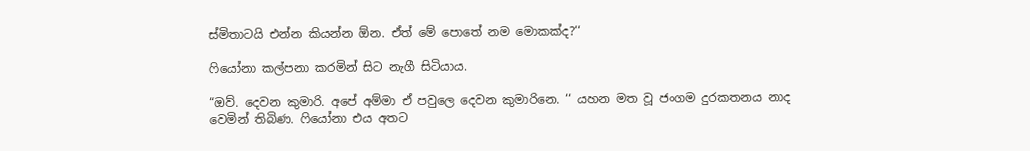ස්මිතාටයි එන්න කියන්න ඕන. ඒත් මේ පොතේ නම මොකක්ද?‘‘

ෆියෝනා කල්පනා කරමින් සිට නැගී සිටියාය.

“ඔව්. දෙවන කුමාරි. අපේ අම්මා ඒ පවුලෙ දෙවන කුමාරිනෙ. ‘‘ යහන මත වූ ජංගම දුරකතනය නාද වෙමින් තිබිණ. ෆියෝනා එය අතට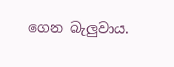ගෙන බැලුවාය.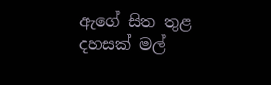ඇගේ සිත තුළ දහසක් මල්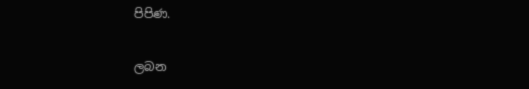පිපිණ.

ලබන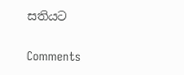සතියට

Comments